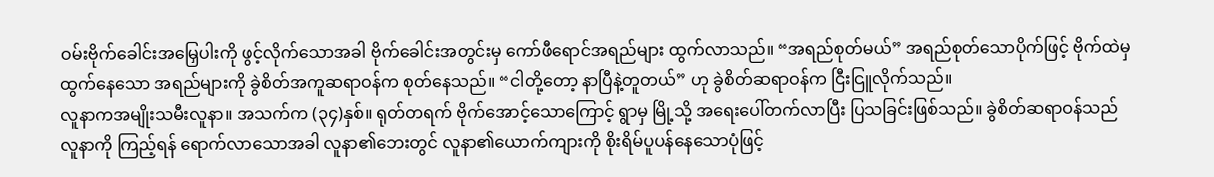ဝမ်းဗိုက်ခေါင်းအမြှေပါးကို ဖွင့်လိုက်သောအခါ ဗိုက်ခေါင်းအတွင်းမှ ကော်ဖီရောင်အရည်များ ထွက်လာသည်။ “အရည်စုတ်မယ်” အရည်စုတ်သောပိုက်ဖြင့် ဗိုက်ထဲမှ ထွက်နေသော အရည်များကို ခွဲစိတ်အကူဆရာဝန်က စုတ်နေသည်။ “ငါတို့တော့ နာပြီနဲ့တူတယ်” ဟု ခွဲစိတ်ဆရာဝန်က ငြီးငြူလိုက်သည်။
လူနာကအမျိုးသမီးလူနာ။ အသက်က (၃၄)နှစ်။ ရုတ်တရက် ဗိုက်အောင့်သောကြောင့် ရွာမှ မြို့သို့ အရေးပေါ်တက်လာပြီး ပြသခြင်းဖြစ်သည်။ ခွဲစိတ်ဆရာဝန်သည် လူနာကို ကြည့်ရန် ရောက်လာသောအခါ လူနာ၏ဘေးတွင် လူနာ၏ယောက်ကျားကို စိုးရိမ်ပူပန်နေသောပုံဖြင့်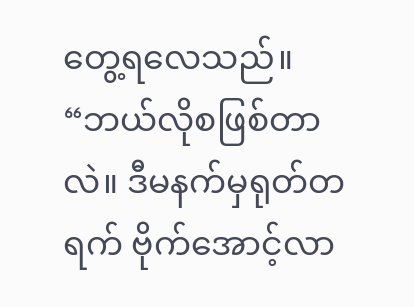တွေ့ရလေသည်။
“ဘယ်လိုစဖြစ်တာလဲ။ ဒီမနက်မှရုတ်တရက် ဗိုက်အောင့်လာ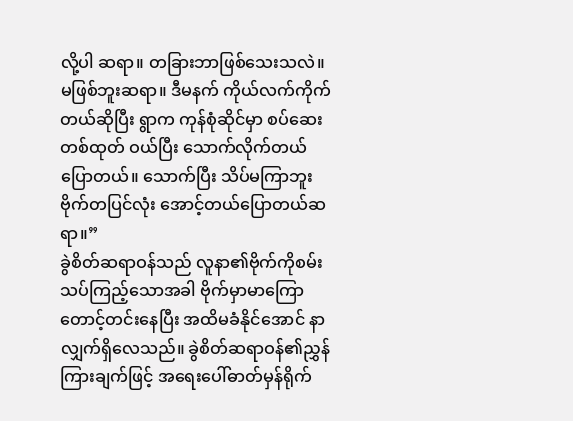လို့ပါ ဆရာ။ တခြားဘာဖြစ်သေးသလဲ။ မဖြစ်ဘူးဆရာ။ ဒီမနက် ကိုယ်လက်ကိုက်တယ်ဆိုပြီး ရွာက ကုန်စုံဆိုင်မှာ စပ်ဆေးတစ်ထုတ် ဝယ်ပြီး သောက်လိုက်တယ်ပြောတယ်။ သောက်ပြီး သိပ်မကြာဘူး ဗိုက်တပြင်လုံး အောင့်တယ်ပြောတယ်ဆရာ။”
ခွဲစိတ်ဆရာဝန်သည် လူနာ၏ဗိုက်ကိုစမ်းသပ်ကြည့်သောအခါ ဗိုက်မှာမာကြောတောင့်တင်းနေပြီး အထိမခံနိုင်အောင် နာလျှက်ရှိလေသည်။ ခွဲစိတ်ဆရာဝန်၏ညွှန်ကြားချက်ဖြင့် အရေးပေါ်ဓာတ်မှန်ရိုက်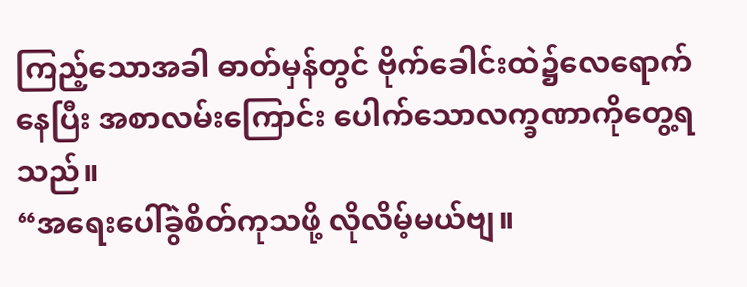ကြည့်သောအခါ ဓာတ်မှန်တွင် ဗိုက်ခေါင်းထဲ၌လေရောက်နေပြီး အစာလမ်းကြောင်း ပေါက်သောလက္ခဏာကိုတွေ့ရသည်။
“အရေးပေါ်ခွဲစိတ်ကုသဖို့ လိုလိမ့်မယ်ဗျ။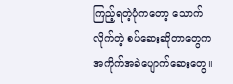ကြည့်ရတဲ့ပုံကတော့ သောက်လိုက်တဲ့ စပ်ဆေးဆိုတာတွေက အကိုက်အခဲပျောက်ဆေးတွေ။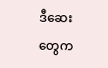ဒီဆေးတွေက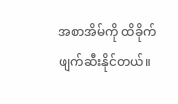အစာအိမ်ကို ထိခိုက်ဖျက်ဆီးနိုင်တယ်။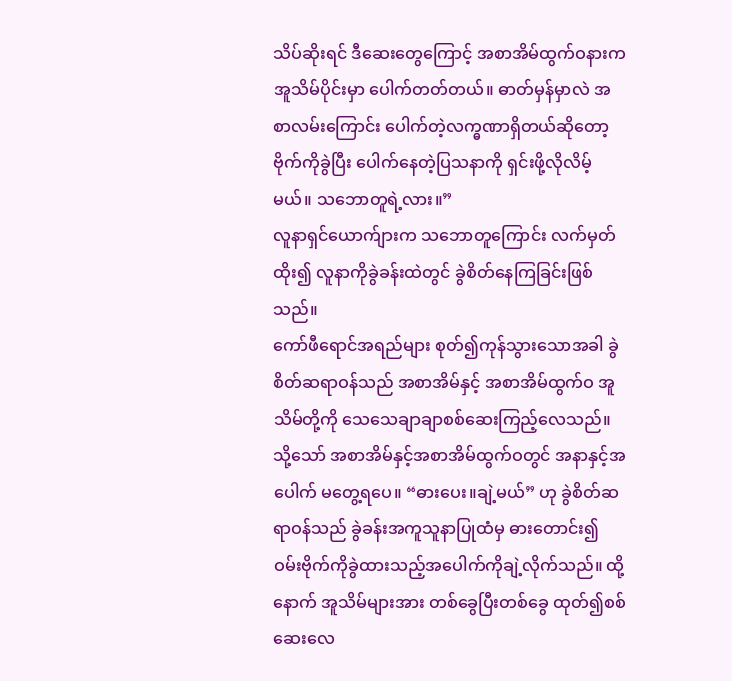သိပ်ဆိုးရင် ဒီဆေးတွေကြောင့် အစာအိမ်ထွက်ဝနားက အူသိမ်ပိုင်းမှာ ပေါက်တတ်တယ်။ ဓာတ်မှန်မှာလဲ အစာလမ်းကြောင်း ပေါက်တဲ့လက္ဓဏာရှိတယ်ဆိုတော့ ဗိုက်ကိုခွဲပြီး ပေါက်နေတဲ့ပြသနာကို ရှင်းဖို့လိုလိမ့်မယ်။ သဘောတူရဲ့လား။”
လူနာရှင်ယောက်ျားက သဘောတူကြောင်း လက်မှတ်ထိုး၍ လူနာကိုခွဲခန်းထဲတွင် ခွဲစိတ်နေကြခြင်းဖြစ်သည်။
ကော်ဖီရောင်အရည်များ စုတ်၍ကုန်သွားသောအခါ ခွဲစိတ်ဆရာဝန်သည် အစာအိမ်နှင့် အစာအိမ်ထွက်ဝ အူသိမ်တို့ကို သေသေချာချာစစ်ဆေးကြည့်လေသည်။ သို့သော် အစာအိမ်နှင့်အစာအိမ်ထွက်ဝတွင် အနာနှင့်အပေါက် မတွေ့ရပေ။ “ဓားပေး။ချဲ့မယ်” ဟု ခွဲစိတ်ဆရာဝန်သည် ခွဲခန်းအကူသူနာပြုထံမှ ဓားတောင်း၍ ဝမ်းဗိုက်ကိုခွဲထားသည့်အပေါက်ကိုချဲ့လိုက်သည်။ ထို့နောက် အူသိမ်များအား တစ်ခွေပြီးတစ်ခွေ ထုတ်၍စစ်ဆေးလေ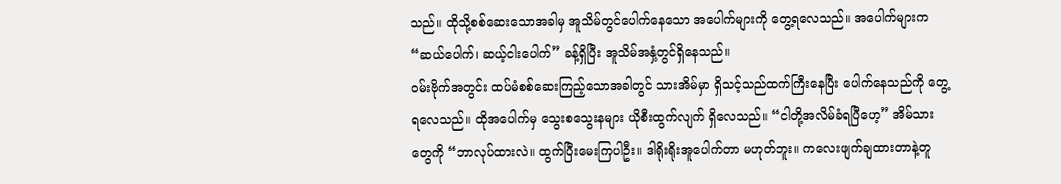သည်။ ထိုသို့စစ်ဆေးသောအခါမှ အူသိမ်တွင်ပေါက်နေသော အပေါက်များကို တွေ့ရလေသည်။ အပေါက်များက “ဆယ်ပေါက်၊ ဆယ့်ငါးပေါက်” ခန့်ရှိပြီး အူသိမ်အနှံ့တွင်ရှိနေသည်။
ဝမ်းဗိုက်အတွင်း ထပ်မံစစ်ဆေးကြည့်သောအခါတွင် သားအိမ်မှာ ရှိသင့်သည်ထက်ကြီးနေပြီး ပေါက်နေသည်ကို တွေ့ရလေသည်။ ထိုအပေါက်မှ သွေးစသွေးနများ ယိုစီးထွက်လျက် ရှိလေသည်။ “ငါတို့အလိမ်ခံရပြီဟေ့” အိမ်သားတွေကို “ဘာလုပ်ထားလဲ။ ထွက်ပြီးမေးကြပါဦး။ ဒါရိုးရိုးအူပေါက်တာ မဟုတ်ဘူး။ ကလေးဖျက်ချထားတာနဲ့တူ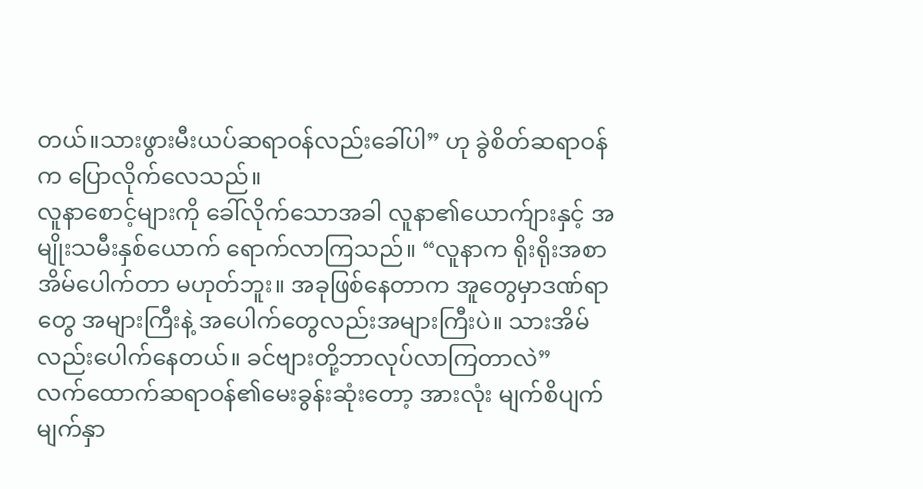တယ်။သားဖွားမီးယပ်ဆရာဝန်လည်းခေါ်ပါ” ဟု ခွဲစိတ်ဆရာဝန်က ပြောလိုက်လေသည်။
လူနာစောင့်များကို ခေါ်လိုက်သောအခါ လူနာ၏ယောက်ျားနှင့် အမျိုးသမီးနှစ်ယောက် ရောက်လာကြသည်။ “လူနာက ရိုးရိုးအစာအိမ်ပေါက်တာ မဟုတ်ဘူး။ အခုဖြစ်နေတာက အူတွေမှာဒဏ်ရာတွေ အများကြီးနဲ့ အပေါက်တွေလည်းအများကြီးပဲ။ သားအိမ် လည်းပေါက်နေတယ်။ ခင်ဗျားတို့ဘာလုပ်လာကြတာလဲ”
လက်ထောက်ဆရာဝန်၏မေးခွန်းဆုံးတော့ အားလုံး မျက်စိပျက်မျက်နှာ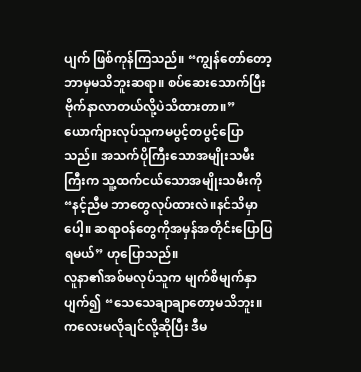ပျက် ဖြစ်ကုန်ကြသည်။ “ကျွန်တော်တော့ ဘာမှမသိဘူးဆရာ။ စပ်ဆေးသောက်ပြီး ဗိုက်နာလာတယ်လို့ပဲသိထားတာ။”
ယောက်ျားလုပ်သူကမပွင့်တပွင့်ပြောသည်။ အသက်ပိုကြီးသောအမျိုးသမီးကြီးက သူ့ထက်ငယ်သောအမျိုးသမီးကို “နင့်ညီမ ဘာတွေလုပ်ထားလဲ။နင်သိမှာပေါ့။ ဆရာဝန်တွေကိုအမှန်အတိုင်းပြောပြရမယ်” ဟုပြောသည်။
လူနာ၏အစ်မလုပ်သူက မျက်စိမျက်နှာပျက်၍ “သေသေချာချာတော့မသိဘူး။ ကလေးမလိုချင်လို့ဆိုပြီး ဒီမ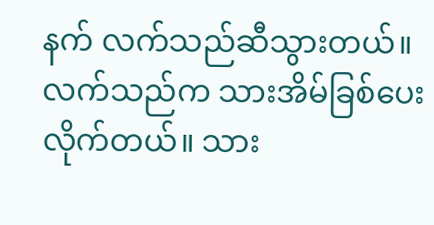နက် လက်သည်ဆီသွားတယ်။ လက်သည်က သားအိမ်ခြစ်ပေးလိုက်တယ်။ သား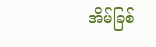အိမ်ခြစ်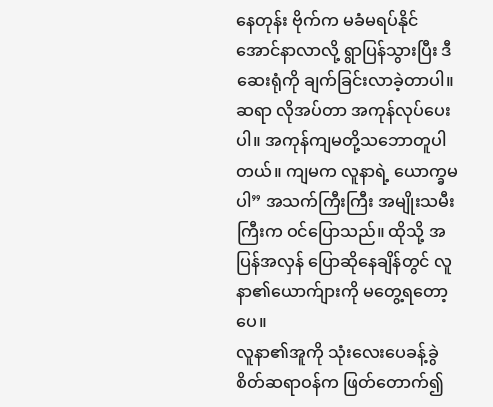နေတုန်း ဗိုက်က မခံမရပ်နိုင်အောင်နာလာလို့ ရွာပြန်သွားပြီး ဒီဆေးရုံကို ချက်ခြင်းလာခဲ့တာပါ။ ဆရာ လိုအပ်တာ အကုန်လုပ်ပေးပါ။ အကုန်ကျမတို့သဘောတူပါတယ်။ ကျမက လူနာရဲ့ ယောက္ခမပါ” အသက်ကြီးကြီး အမျိုးသမီးကြီးက ဝင်ပြောသည်။ ထိုသို့ အပြန်အလှန် ပြောဆိုနေချိန်တွင် လူနာ၏ယောက်ျားကို မတွေ့ရတော့ပေ။
လူနာ၏အူကို သုံးလေးပေခန့်ခွဲစိတ်ဆရာဝန်က ဖြတ်တောက်၍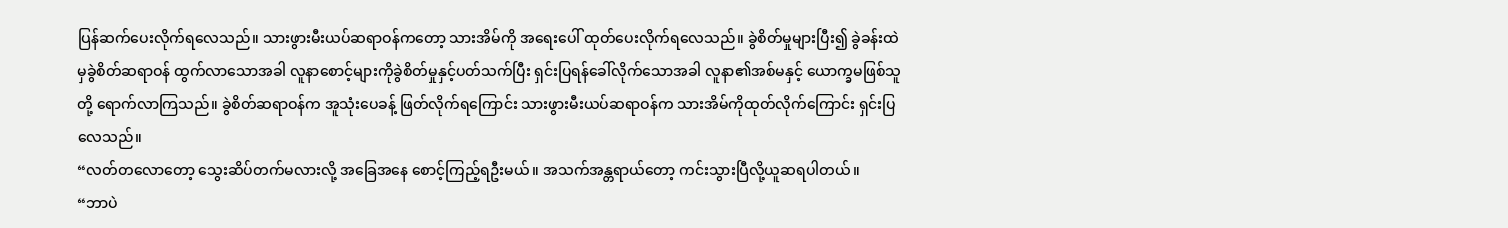ပြန်ဆက်ပေးလိုက်ရလေသည်။ သားဖွားမီးယပ်ဆရာဝန်ကတော့ သားအိမ်ကို အရေးပေါ် ထုတ်ပေးလိုက်ရလေသည်။ ခွဲစိတ်မှုများပြီး၍ ခွဲခန်းထဲမှခွဲစိတ်ဆရာဝန် ထွက်လာသောအခါ လူနာစောင့်များကိုခွဲစိတ်မှုနှင့်ပတ်သက်ပြီး ရှင်းပြရန်ခေါ်လိုက်သောအခါ လူနာ၏အစ်မနှင့် ယောက္ခမဖြစ်သူတို့ ရောက်လာကြသည်။ ခွဲစိတ်ဆရာဝန်က အူသုံးပေခန့် ဖြတ်လိုက်ရကြောင်း သားဖွားမီးယပ်ဆရာဝန်က သားအိမ်ကိုထုတ်လိုက်ကြောင်း ရှင်းပြလေသည်။
“လတ်တလောတော့ သွေးဆိပ်တက်မလားလို့ အခြေအနေ စောင့်ကြည့်ရဦးမယ်။ အသက်အန္တရာယ်တော့ ကင်းသွားပြီလို့ယူဆရပါတယ်။
“ဘာပဲ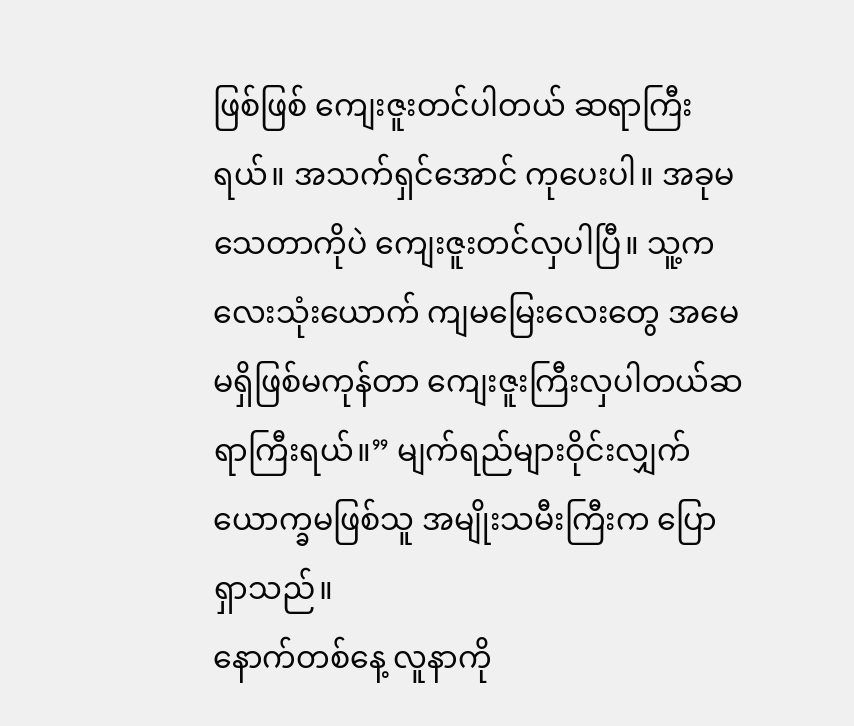ဖြစ်ဖြစ် ကျေးဇူးတင်ပါတယ် ဆရာကြီးရယ်။ အသက်ရှင်အောင် ကုပေးပါ။ အခုမသေတာကိုပဲ ကျေးဇူးတင်လှပါပြီ။ သူ့ကလေးသုံးယောက် ကျမမြေးလေးတွေ အမေမရှိဖြစ်မကုန်တာ ကျေးဇူးကြီးလှပါတယ်ဆရာကြီးရယ်။” မျက်ရည်များဝိုင်းလျှက် ယောက္ခမဖြစ်သူ အမျိုးသမီးကြီးက ပြောရှာသည်။
နောက်တစ်နေ့ လူနာကို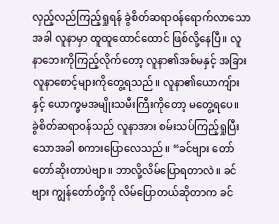လှည့်လည်ကြည့်ရှုရန် ခွဲစိတ်ဆရာဝန်ရောက်လာသောအခါ လူနာမှာ ထူထူထောင်ထောင် ဖြစ်လို့နေပြီ။ လူနာဘေးကိုကြည့်လိုက်တော့ လူနာ၏အစ်မနှင့် အခြားလူနာစောင့်များကိုတွေ့ရသည်။ လူနာ၏ယောကျ်ားနှင့် ယောက္ခမအမျိုးသမီးကြီးကိုတော့ မတွေ့ရပေ။
ခွဲစိတ်ဆရာဝန်သည် လူနာအား စမ်းသပ်ကြည့်ရှုပြီးသောအခါ စကားပြောလေသည်။ “ခင်ဗျား တော်တော်ဆိုးတာပဲဗျာ။ ဘာလို့လိမ်ပြောရတာလဲ။ ခင်ဗျား ကျွန်တော်တို့ကို လိမ်ပြောတယ်ဆိုတာက ခင်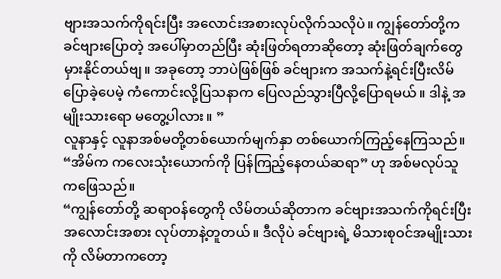ဗျားအသက်ကိုရင်းပြီး အလောင်းအစားလုပ်လိုက်သလိုပဲ။ ကျွန်တော်တို့က ခင်ဗျားပြောတဲ့ အပေါ်မှာတည်ပြီး ဆုံးဖြတ်ရတာဆိုတော့ ဆုံးဖြတ်ချက်တွေ မှားနိုင်တယ်ဗျ။ အခုတော့ ဘာပဲဖြစ်ဖြစ် ခင်ဗျားက အသက်နဲ့ရင်းပြီးလိမ်ပြောခဲ့ပေမဲ့ ကံကောင်းလို့ပြသနာက ပြေလည်သွားပြီလို့ပြောရမယ်။ ဒါနဲ့ အမျိုးသားရော မတွေ့ပါလား။ ”
လူနာနှင့် လူနာအစ်မတို့တစ်ယောက်မျက်နှာ တစ်ယောက်ကြည့်နေကြသည်။ “အိမ်က ကလေးသုံးယောက်ကို ပြန်ကြည့်နေတယ်ဆရာ” ဟု အစ်မလုပ်သူကဖြေသည်။
“ကျွန်တော်တို့ ဆရာဝန်တွေကို လိမ်တယ်ဆိုတာက ခင်ဗျားအသက်ကိုရင်းပြီး အလောင်းအစား လုပ်တာနဲ့တူတယ်။ ဒီလိုပဲ ခင်ဗျားရဲ့ မိသားစုဝင်အမျိုးသားကို လိမ်တာကတော့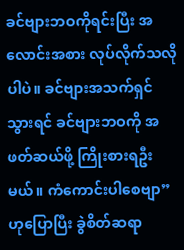ခင်ဗျားဘဝကိုရင်းပြီး အလောင်းအစား လုပ်လိုက်သလိုပါပဲ။ ခင်ဗျားအသက်ရှင်သွားရင် ခင်ဗျားဘဝကို အဖတ်ဆယ်ဖို့ ကြိုးစားရဦးမယ်။ ကံကောင်းပါစေဗျာ” ဟုပြောပြီး ခွဲစိတ်ဆရာ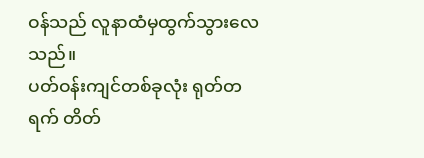ဝန်သည် လူနာထံမှထွက်သွားလေသည်။
ပတ်ဝန်းကျင်တစ်ခုလုံး ရုတ်တရက် တိတ်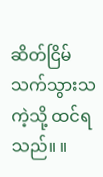ဆိတ်ငြိမ်သက်သွားသကဲ့သို့ ထင်ရသည်။ ။